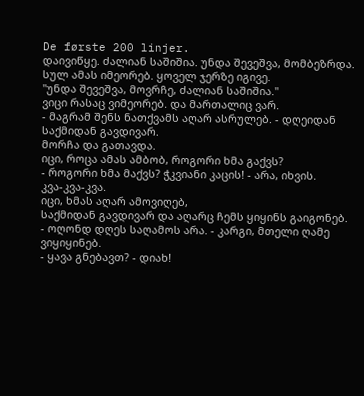De første 200 linjer.
დაივიწყე. ძალიან საშიშია. უნდა შევეშვა, მომბეზრდა.
სულ ამას იმეორებ. ყოველ ჯერზე იგივე.
"უნდა შევეშვა, მოვრჩე, ძალიან საშიშია."
ვიცი რასაც ვიმეორებ. და მართალიც ვარ.
- მაგრამ შენს ნათქვამს აღარ ასრულებ. - დღეიდან საქმიდან გავდივარ.
მორჩა და გათავდა.
იცი, როცა ამას ამბობ, როგორი ხმა გაქვს?
- როგორი ხმა მაქვს? ჭკვიანი კაცის! - არა, იხვის.
კვა-კვა-კვა.
იცი, ხმას აღარ ამოვიღებ,
საქმიდან გავდივარ და აღარც ჩემს ყიყინს გაიგონებ.
- ოღონდ დღეს საღამოს არა. - კარგი, მთელი ღამე ვიყიყინებ.
- ყავა გნებავთ? - დიახ!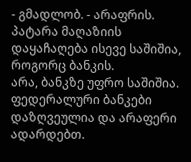- გმადლობ. - არაფრის.
პატარა მაღაზიის დაყაჩაღება ისევე საშიშია, როგორც ბანკის.
არა, ბანკზე უფრო საშიშია.
ფედერალური ბანკები დაზღვეულია და არაფერი ადარდებთ.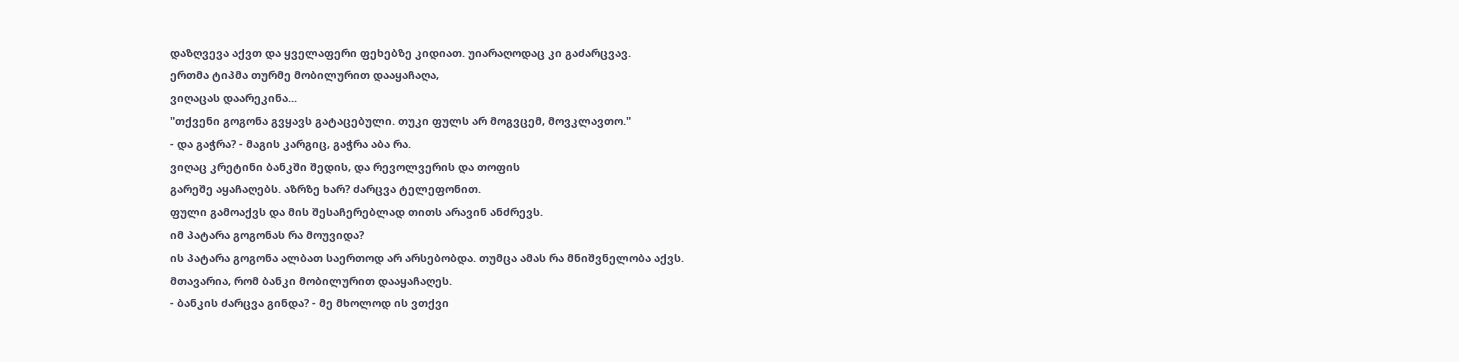დაზღვევა აქვთ და ყველაფერი ფეხებზე კიდიათ. უიარაღოდაც კი გაძარცვავ.
ერთმა ტიპმა თურმე მობილურით დააყაჩაღა,
ვიღაცას დაარეკინა...
"თქვენი გოგონა გვყავს გატაცებული. თუკი ფულს არ მოგვცემ, მოვკლავთო."
- და გაჭრა? - მაგის კარგიც, გაჭრა აბა რა.
ვიღაც კრეტინი ბანკში შედის, და რევოლვერის და თოფის
გარეშე აყაჩაღებს. აზრზე ხარ? ძარცვა ტელეფონით.
ფული გამოაქვს და მის შესაჩერებლად თითს არავინ ანძრევს.
იმ პატარა გოგონას რა მოუვიდა?
ის პატარა გოგონა ალბათ საერთოდ არ არსებობდა. თუმცა ამას რა მნიშვნელობა აქვს.
მთავარია, რომ ბანკი მობილურით დააყაჩაღეს.
- ბანკის ძარცვა გინდა? - მე მხოლოდ ის ვთქვი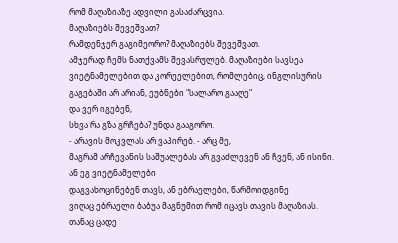რომ მაღაზიაზე ადვილი გასაძარცვია.
მაღაზიებს შევეშვათ?
რამდენჯერ გაგიმეორო? მაღაზიებს შევეშვათ.
ამჯერად ჩემს ნათქვამს შევასრულებ. მაღაზიები სავსეა
ვიეტნამელებით და კორეელებით, რომლებიც, ინგლისურის
გაგებაში არ არიან, ეუბნები "სალარო გააღე"
და ვერ იგებენ,
სხვა რა გზა გრჩება? უნდა გააგორო.
- არავის მოკვლას არ ვაპირებ. - არც მე,
მაგრამ არჩევანის საშუალებას არ გვაძლევენ ან ჩვენ, ან ისინი.
ან ეგ ვიეტნამელები
დაგვახოცინებენ თავს, ან ებრაელები, წარმოიდგინე
ვიღაც ებრაელი ბაბუა მაგნუმით რომ იცავს თავის მაღაზიას.
თანაც ცადე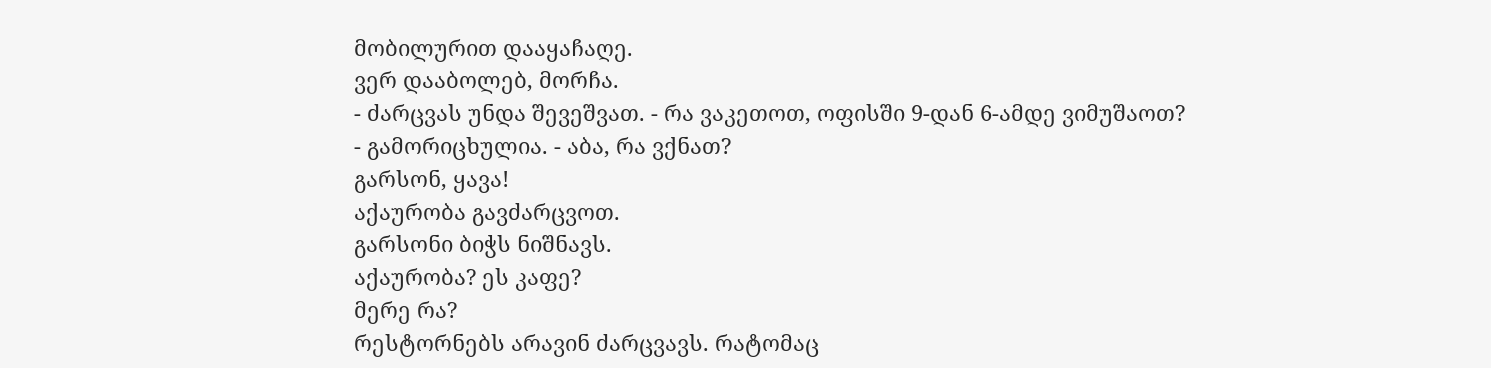მობილურით დააყაჩაღე.
ვერ დააბოლებ, მორჩა.
- ძარცვას უნდა შევეშვათ. - რა ვაკეთოთ, ოფისში 9-დან 6-ამდე ვიმუშაოთ?
- გამორიცხულია. - აბა, რა ვქნათ?
გარსონ, ყავა!
აქაურობა გავძარცვოთ.
გარსონი ბიჭს ნიშნავს.
აქაურობა? ეს კაფე?
მერე რა?
რესტორნებს არავინ ძარცვავს. რატომაც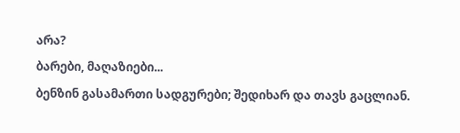არა?
ბარები, მაღაზიები...
ბენზინ გასამართი სადგურები; შედიხარ და თავს გაცლიან.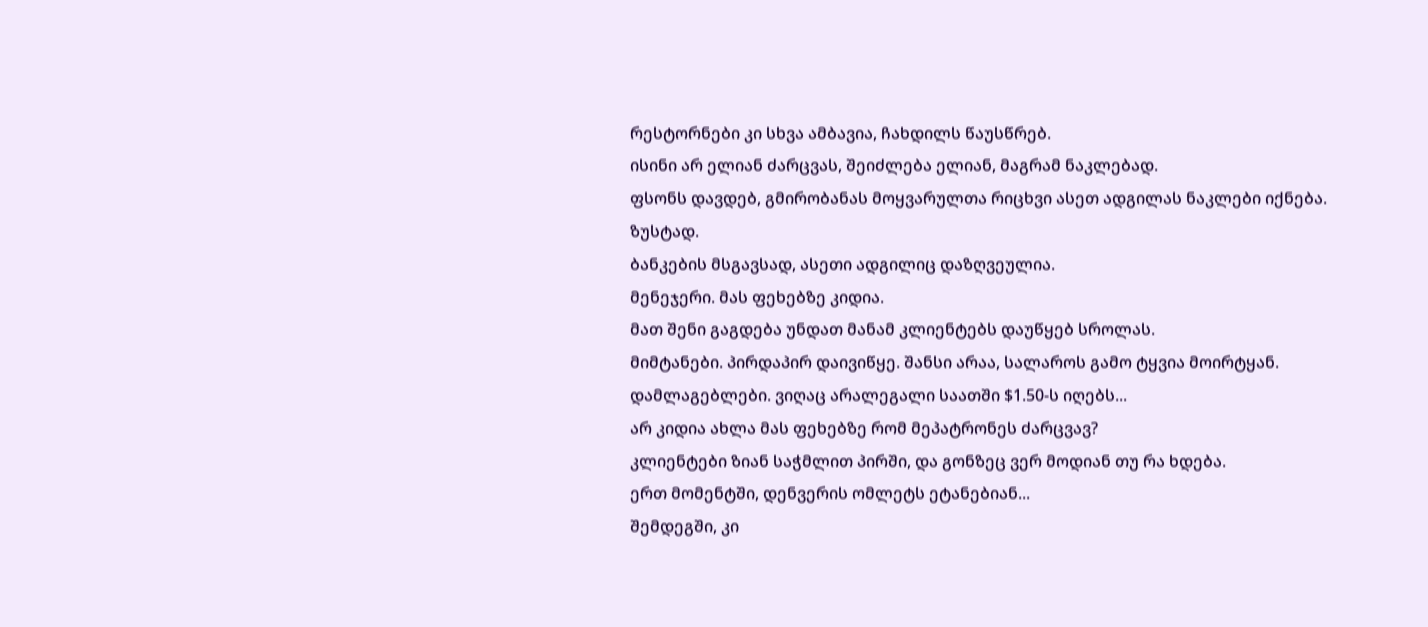რესტორნები კი სხვა ამბავია, ჩახდილს წაუსწრებ.
ისინი არ ელიან ძარცვას, შეიძლება ელიან, მაგრამ ნაკლებად.
ფსონს დავდებ, გმირობანას მოყვარულთა რიცხვი ასეთ ადგილას ნაკლები იქნება.
ზუსტად.
ბანკების მსგავსად, ასეთი ადგილიც დაზღვეულია.
მენეჯერი. მას ფეხებზე კიდია.
მათ შენი გაგდება უნდათ მანამ კლიენტებს დაუწყებ სროლას.
მიმტანები. პირდაპირ დაივიწყე. შანსი არაა, სალაროს გამო ტყვია მოირტყან.
დამლაგებლები. ვიღაც არალეგალი საათში $1.50-ს იღებს...
არ კიდია ახლა მას ფეხებზე რომ მეპატრონეს ძარცვავ?
კლიენტები ზიან საჭმლით პირში, და გონზეც ვერ მოდიან თუ რა ხდება.
ერთ მომენტში, დენვერის ომლეტს ეტანებიან...
შემდეგში, კი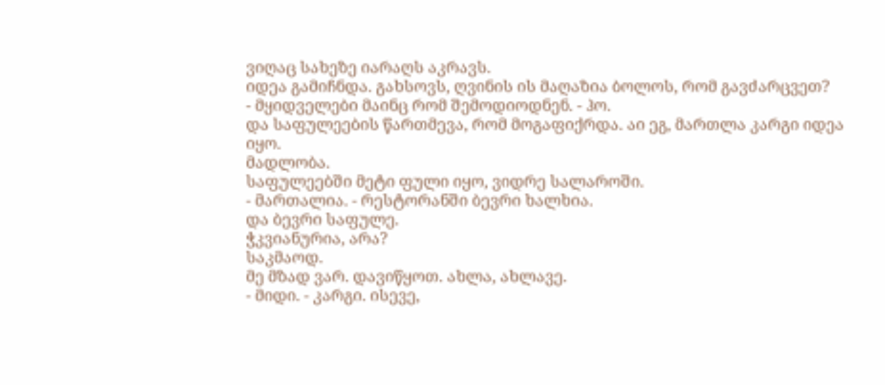ვიღაც სახეზე იარაღს აკრავს.
იდეა გამიჩნდა. გახსოვს, ღვინის ის მაღაზია ბოლოს, რომ გავძარცვეთ?
- მყიდველები მაინც რომ შემოდიოდნენ. - ჰო.
და საფულეების წართმევა, რომ მოგაფიქრდა. აი ეგ, მართლა კარგი იდეა იყო.
მადლობა.
საფულეებში მეტი ფული იყო, ვიდრე სალაროში.
- მართალია. - რესტორანში ბევრი ხალხია.
და ბევრი საფულე.
ჭკვიანურია, არა?
საკმაოდ.
მე მზად ვარ. დავიწყოთ. ახლა, ახლავე.
- მიდი. - კარგი. ისევე,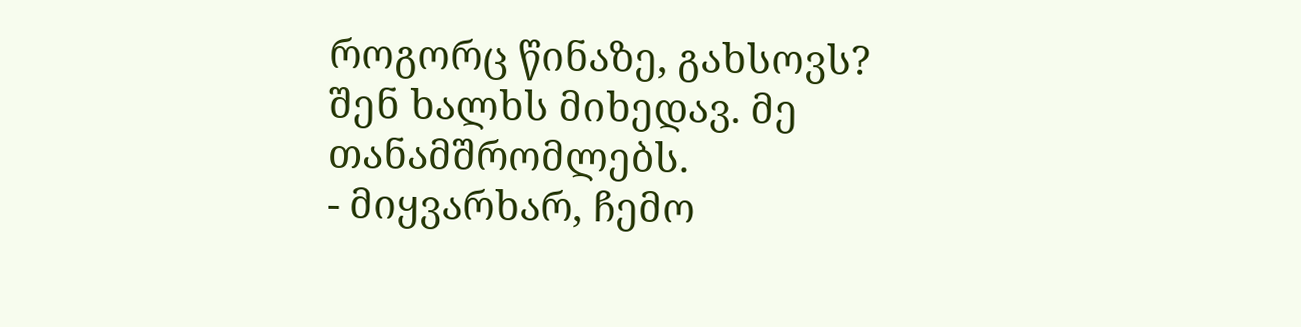როგორც წინაზე, გახსოვს?
შენ ხალხს მიხედავ. მე თანამშრომლებს.
- მიყვარხარ, ჩემო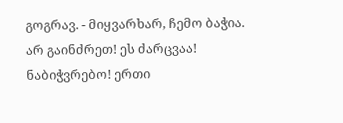გოგრავ. - მიყვარხარ, ჩემო ბაჭია.
არ გაინძრეთ! ეს ძარცვაა!
ნაბიჭვრებო! ერთი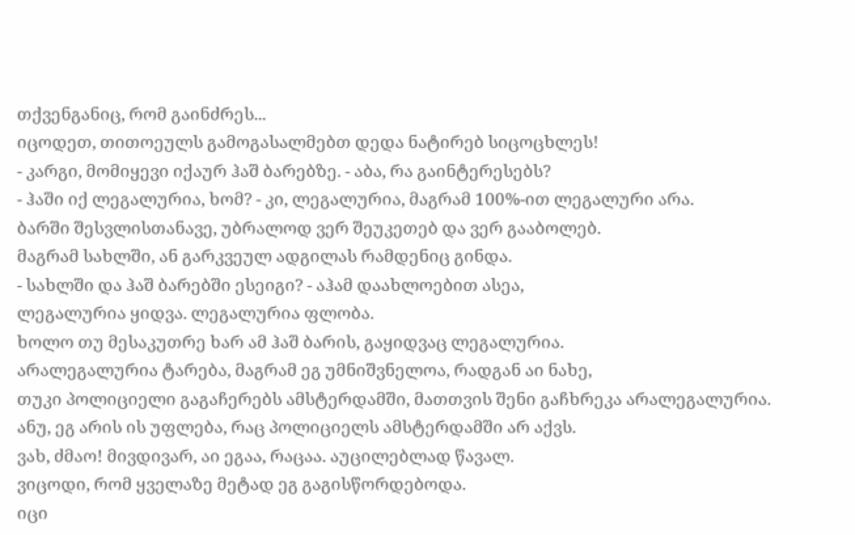თქვენგანიც, რომ გაინძრეს...
იცოდეთ, თითოეულს გამოგასალმებთ დედა ნატირებ სიცოცხლეს!
- კარგი, მომიყევი იქაურ ჰაშ ბარებზე. - აბა, რა გაინტერესებს?
- ჰაში იქ ლეგალურია, ხომ? - კი, ლეგალურია, მაგრამ 100%-ით ლეგალური არა.
ბარში შესვლისთანავე, უბრალოდ ვერ შეუკეთებ და ვერ გააბოლებ.
მაგრამ სახლში, ან გარკვეულ ადგილას რამდენიც გინდა.
- სახლში და ჰაშ ბარებში ესეიგი? - აჰამ დაახლოებით ასეა,
ლეგალურია ყიდვა. ლეგალურია ფლობა.
ხოლო თუ მესაკუთრე ხარ ამ ჰაშ ბარის, გაყიდვაც ლეგალურია.
არალეგალურია ტარება, მაგრამ ეგ უმნიშვნელოა, რადგან აი ნახე,
თუკი პოლიციელი გაგაჩერებს ამსტერდამში, მათთვის შენი გაჩხრეკა არალეგალურია.
ანუ, ეგ არის ის უფლება, რაც პოლიციელს ამსტერდამში არ აქვს.
ვახ, ძმაო! მივდივარ, აი ეგაა, რაცაა. აუცილებლად წავალ.
ვიცოდი, რომ ყველაზე მეტად ეგ გაგისწორდებოდა.
იცი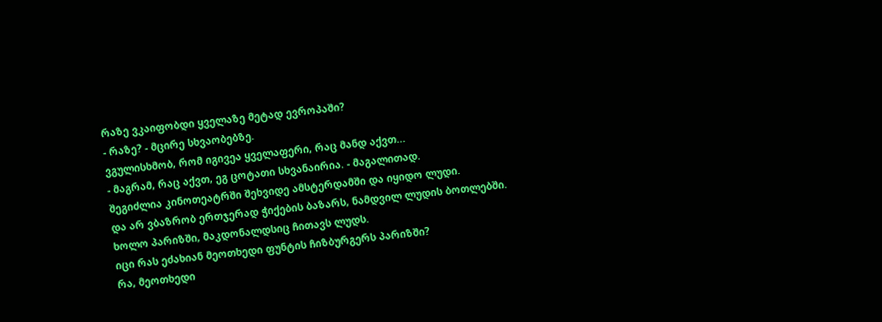რაზე ვკაიფობდი ყველაზე მეტად ევროპაში?
- რაზე? - მცირე სხვაობებზე.
ვგულისხმობ, რომ იგივეა ყველაფერი, რაც მანდ აქვთ...
- მაგრამ, რაც აქვთ, ეგ ცოტათი სხვანაირია. - მაგალითად.
შეგიძლია კინოთეატრში შეხვიდე ამსტერდამში და იყიდო ლუდი.
და არ ვბაზრობ ერთჯერად ჭიქების ბაზარს, ნამდვილ ლუდის ბოთლებში.
ხოლო პარიზში, მაკდონალდსიც ჩითავს ლუდს.
იცი რას ეძახიან მეოთხედი ფუნტის ჩიზბურგერს პარიზში?
რა, მეოთხედი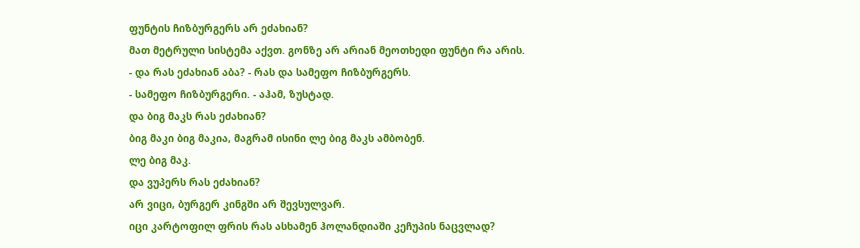ფუნტის ჩიზბურგერს არ ეძახიან?
მათ მეტრული სისტემა აქვთ. გონზე არ არიან მეოთხედი ფუნტი რა არის.
- და რას ეძახიან აბა? - რას და სამეფო ჩიზბურგერს.
- სამეფო ჩიზბურგერი. - აჰამ, ზუსტად.
და ბიგ მაკს რას ეძახიან?
ბიგ მაკი ბიგ მაკია, მაგრამ ისინი ლე ბიგ მაკს ამბობენ.
ლე ბიგ მაკ.
და ვუპერს რას ეძახიან?
არ ვიცი, ბურგერ კინგში არ შევსულვარ.
იცი კარტოფილ ფრის რას ასხამენ ჰოლანდიაში კეჩუპის ნაცვლად?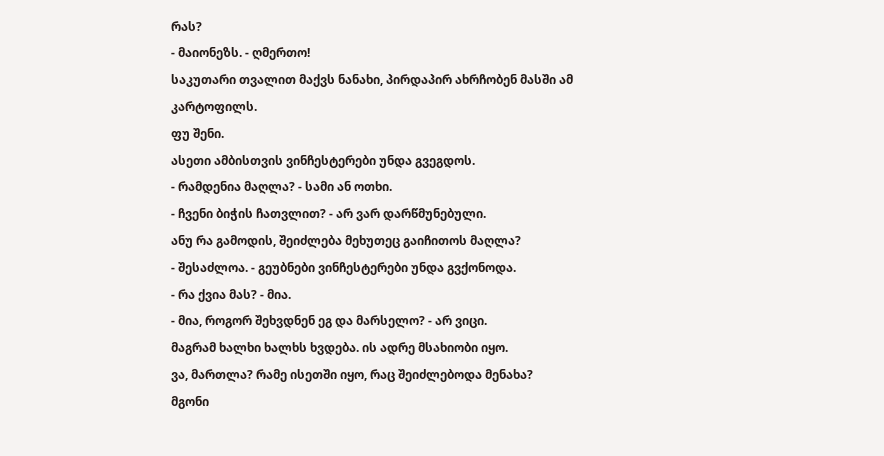რას?
- მაიონეზს. - ღმერთო!
საკუთარი თვალით მაქვს ნანახი, პირდაპირ ახრჩობენ მასში ამ კარტოფილს.
ფუ შენი.
ასეთი ამბისთვის ვინჩესტერები უნდა გვეგდოს.
- რამდენია მაღლა? - სამი ან ოთხი.
- ჩვენი ბიჭის ჩათვლით? - არ ვარ დარწმუნებული.
ანუ რა გამოდის, შეიძლება მეხუთეც გაიჩითოს მაღლა?
- შესაძლოა. - გეუბნები ვინჩესტერები უნდა გვქონოდა.
- რა ქვია მას? - მია.
- მია, როგორ შეხვდნენ ეგ და მარსელო? - არ ვიცი.
მაგრამ ხალხი ხალხს ხვდება. ის ადრე მსახიობი იყო.
ვა, მართლა? რამე ისეთში იყო, რაც შეიძლებოდა მენახა?
მგონი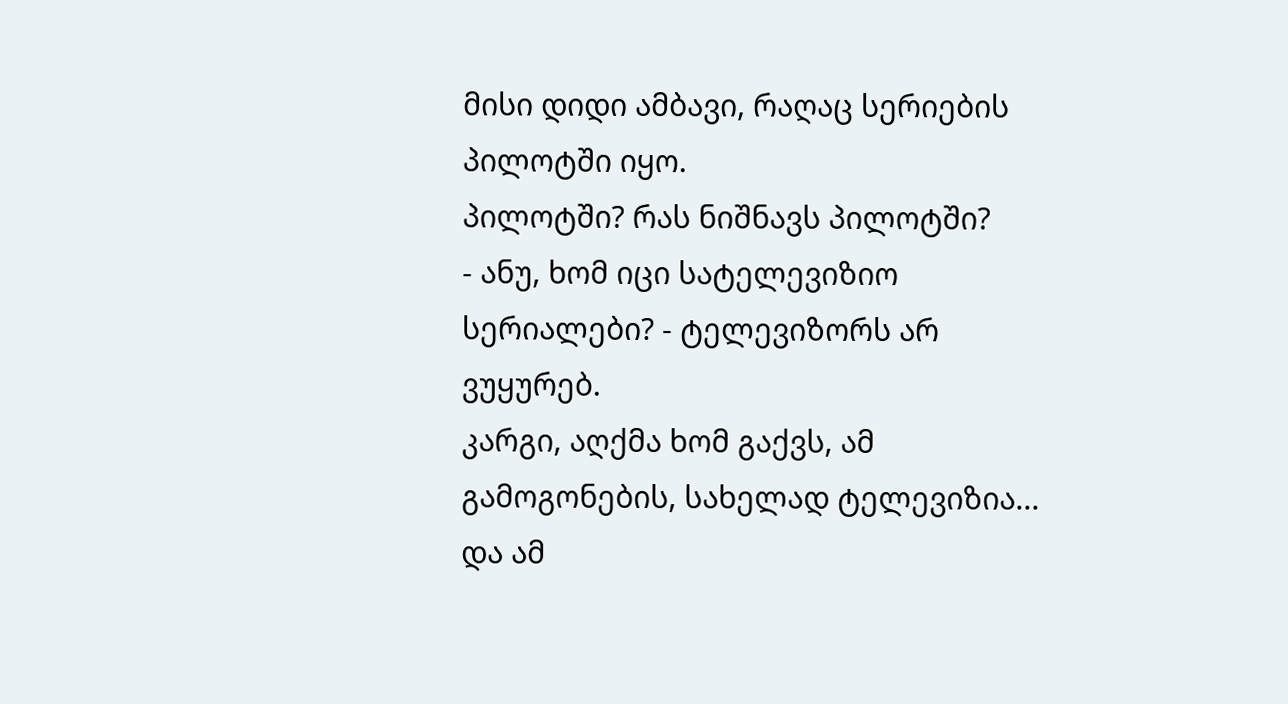მისი დიდი ამბავი, რაღაც სერიების პილოტში იყო.
პილოტში? რას ნიშნავს პილოტში?
- ანუ, ხომ იცი სატელევიზიო სერიალები? - ტელევიზორს არ ვუყურებ.
კარგი, აღქმა ხომ გაქვს, ამ გამოგონების, სახელად ტელევიზია...
და ამ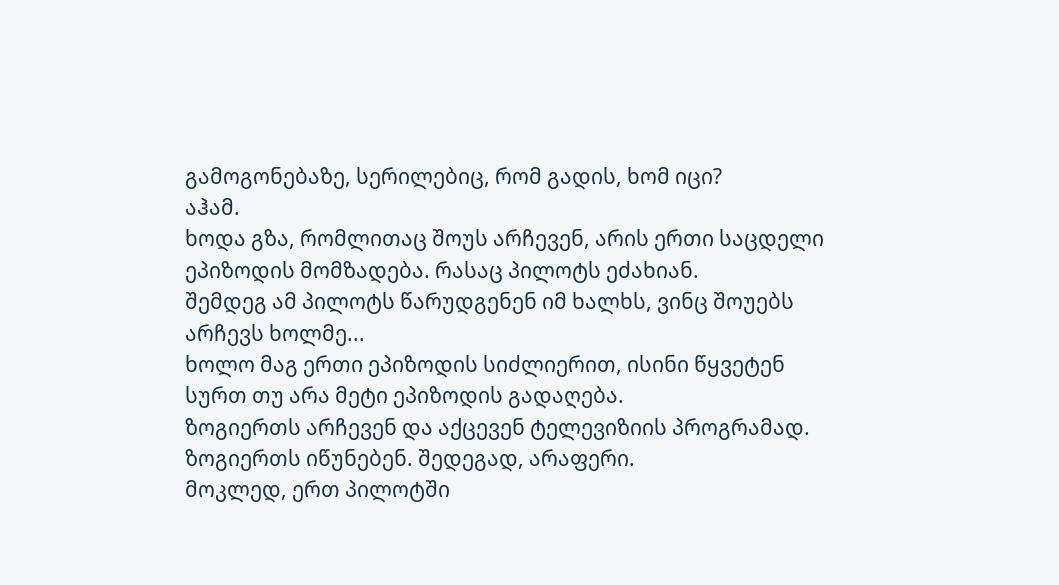გამოგონებაზე, სერილებიც, რომ გადის, ხომ იცი?
აჰამ.
ხოდა გზა, რომლითაც შოუს არჩევენ, არის ერთი საცდელი ეპიზოდის მომზადება. რასაც პილოტს ეძახიან.
შემდეგ ამ პილოტს წარუდგენენ იმ ხალხს, ვინც შოუებს არჩევს ხოლმე...
ხოლო მაგ ერთი ეპიზოდის სიძლიერით, ისინი წყვეტენ სურთ თუ არა მეტი ეპიზოდის გადაღება.
ზოგიერთს არჩევენ და აქცევენ ტელევიზიის პროგრამად. ზოგიერთს იწუნებენ. შედეგად, არაფერი.
მოკლედ, ერთ პილოტში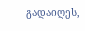გადაიღეს,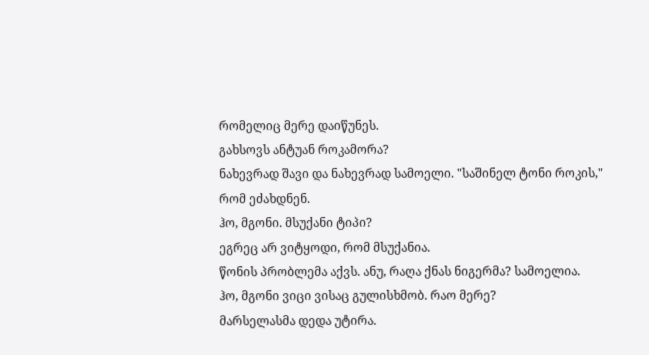რომელიც მერე დაიწუნეს.
გახსოვს ანტუან როკამორა?
ნახევრად შავი და ნახევრად სამოელი. "საშინელ ტონი როკის," რომ ეძახდნენ.
ჰო, მგონი. მსუქანი ტიპი?
ეგრეც არ ვიტყოდი, რომ მსუქანია.
წონის პრობლემა აქვს. ანუ, რაღა ქნას ნიგერმა? სამოელია.
ჰო, მგონი ვიცი ვისაც გულისხმობ. რაო მერე?
მარსელასმა დედა უტირა.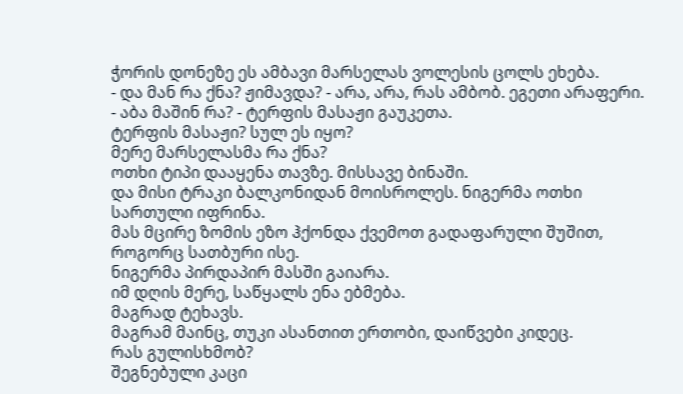ჭორის დონეზე ეს ამბავი მარსელას ვოლესის ცოლს ეხება.
- და მან რა ქნა? ჟიმავდა? - არა, არა, რას ამბობ. ეგეთი არაფერი.
- აბა მაშინ რა? - ტერფის მასაჟი გაუკეთა.
ტერფის მასაჟი? სულ ეს იყო?
მერე მარსელასმა რა ქნა?
ოთხი ტიპი დააყენა თავზე. მისსავე ბინაში.
და მისი ტრაკი ბალკონიდან მოისროლეს. ნიგერმა ოთხი სართული იფრინა.
მას მცირე ზომის ეზო ჰქონდა ქვემოთ გადაფარული შუშით, როგორც სათბური ისე.
ნიგერმა პირდაპირ მასში გაიარა.
იმ დღის მერე, საწყალს ენა ებმება.
მაგრად ტეხავს.
მაგრამ მაინც, თუკი ასანთით ერთობი, დაიწვები კიდეც.
რას გულისხმობ?
შეგნებული კაცი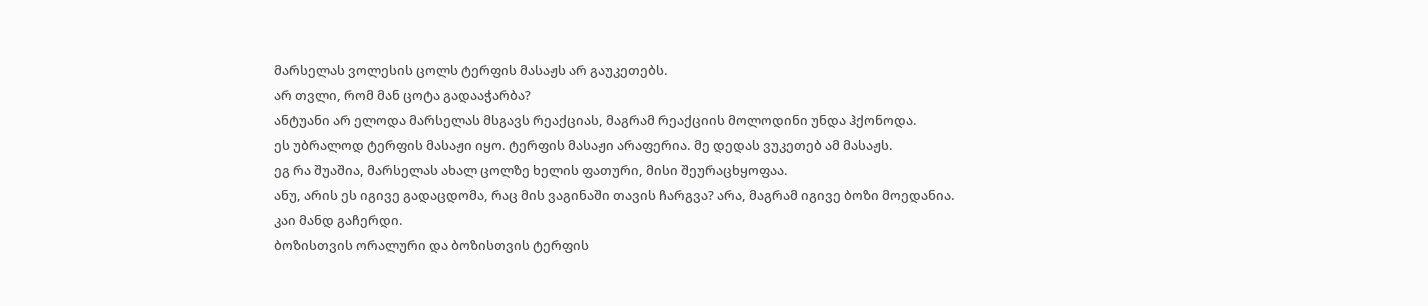მარსელას ვოლესის ცოლს ტერფის მასაჟს არ გაუკეთებს.
არ თვლი, რომ მან ცოტა გადააჭარბა?
ანტუანი არ ელოდა მარსელას მსგავს რეაქციას, მაგრამ რეაქციის მოლოდინი უნდა ჰქონოდა.
ეს უბრალოდ ტერფის მასაჟი იყო. ტერფის მასაჟი არაფერია. მე დედას ვუკეთებ ამ მასაჟს.
ეგ რა შუაშია, მარსელას ახალ ცოლზე ხელის ფათური, მისი შეურაცხყოფაა.
ანუ, არის ეს იგივე გადაცდომა, რაც მის ვაგინაში თავის ჩარგვა? არა, მაგრამ იგივე ბოზი მოედანია.
კაი მანდ გაჩერდი.
ბოზისთვის ორალური და ბოზისთვის ტერფის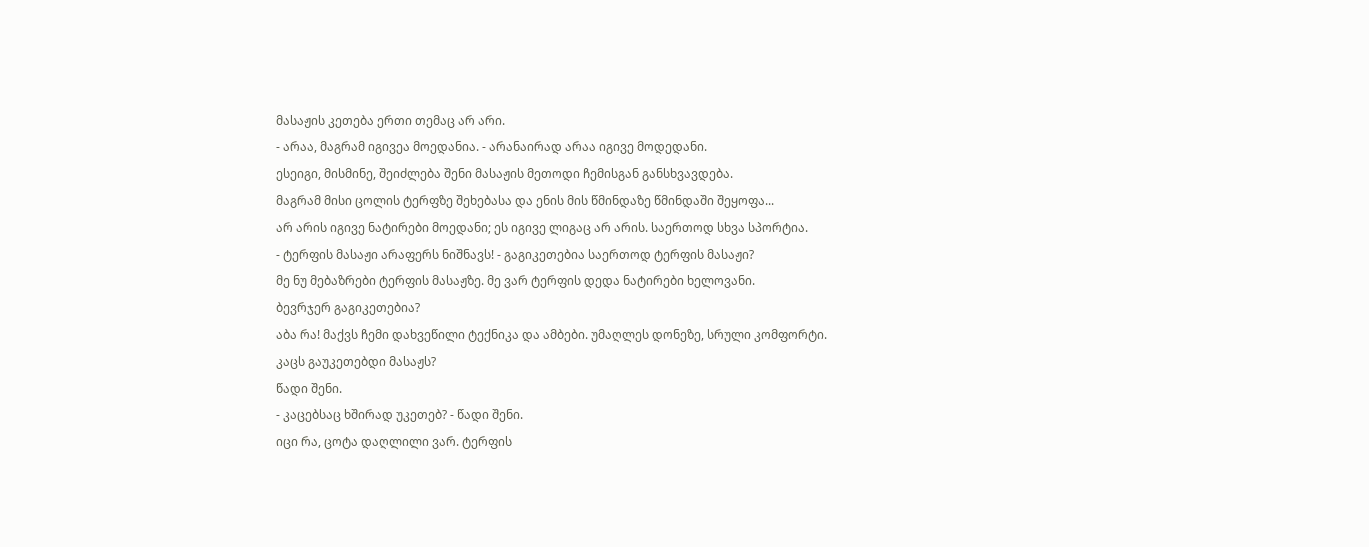მასაჟის კეთება ერთი თემაც არ არი.
- არაა, მაგრამ იგივეა მოედანია. - არანაირად არაა იგივე მოდედანი.
ესეიგი, მისმინე, შეიძლება შენი მასაჟის მეთოდი ჩემისგან განსხვავდება.
მაგრამ მისი ცოლის ტერფზე შეხებასა და ენის მის წმინდაზე წმინდაში შეყოფა...
არ არის იგივე ნატირები მოედანი; ეს იგივე ლიგაც არ არის. საერთოდ სხვა სპორტია.
- ტერფის მასაჟი არაფერს ნიშნავს! - გაგიკეთებია საერთოდ ტერფის მასაჟი?
მე ნუ მებაზრები ტერფის მასაჟზე. მე ვარ ტერფის დედა ნატირები ხელოვანი.
ბევრჯერ გაგიკეთებია?
აბა რა! მაქვს ჩემი დახვეწილი ტექნიკა და ამბები. უმაღლეს დონეზე, სრული კომფორტი.
კაცს გაუკეთებდი მასაჟს?
წადი შენი.
- კაცებსაც ხშირად უკეთებ? - წადი შენი.
იცი რა, ცოტა დაღლილი ვარ. ტერფის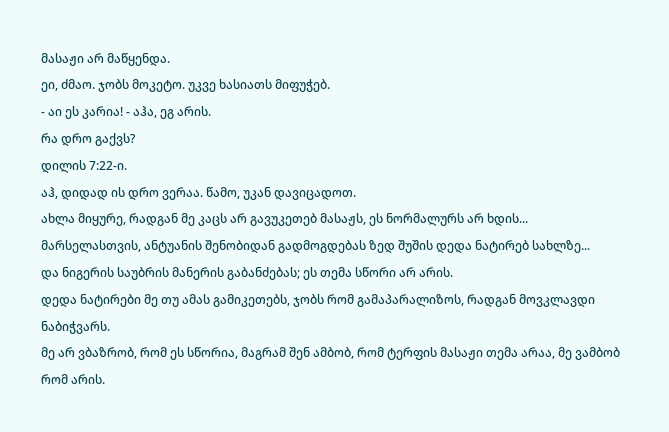მასაჟი არ მაწყენდა.
ეი, ძმაო. ჯობს მოკეტო. უკვე ხასიათს მიფუჭებ.
- აი ეს კარია! - აჰა, ეგ არის.
რა დრო გაქვს?
დილის 7:22-ი.
აჰ, დიდად ის დრო ვერაა. წამო, უკან დავიცადოთ.
ახლა მიყურე, რადგან მე კაცს არ გავუკეთებ მასაჟს, ეს ნორმალურს არ ხდის...
მარსელასთვის, ანტუანის შენობიდან გადმოგდებას ზედ შუშის დედა ნატირებ სახლზე...
და ნიგერის საუბრის მანერის გაბანძებას; ეს თემა სწორი არ არის.
დედა ნატირები მე თუ ამას გამიკეთებს, ჯობს რომ გამაპარალიზოს, რადგან მოვკლავდი ნაბიჭვარს.
მე არ ვბაზრობ, რომ ეს სწორია, მაგრამ შენ ამბობ, რომ ტერფის მასაჟი თემა არაა, მე ვამბობ რომ არის.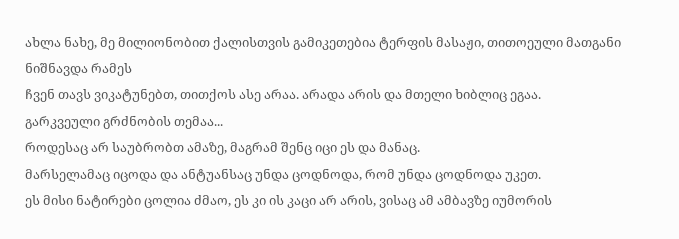ახლა ნახე, მე მილიონობით ქალისთვის გამიკეთებია ტერფის მასაჟი, თითოეული მათგანი ნიშნავდა რამეს
ჩვენ თავს ვიკატუნებთ, თითქოს ასე არაა. არადა არის და მთელი ხიბლიც ეგაა.
გარკვეული გრძნობის თემაა...
როდესაც არ საუბრობთ ამაზე, მაგრამ შენც იცი ეს და მანაც.
მარსელამაც იცოდა და ანტუანსაც უნდა ცოდნოდა, რომ უნდა ცოდნოდა უკეთ.
ეს მისი ნატირები ცოლია ძმაო, ეს კი ის კაცი არ არის, ვისაც ამ ამბავზე იუმორის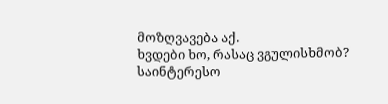მოზღვავება აქ.
ხვდები ხო, რასაც ვგულისხმობ?
საინტერესო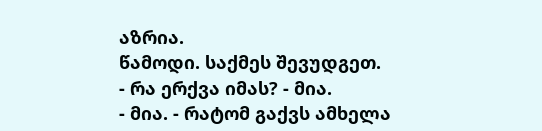აზრია.
წამოდი. საქმეს შევუდგეთ.
- რა ერქვა იმას? - მია.
- მია. - რატომ გაქვს ამხელა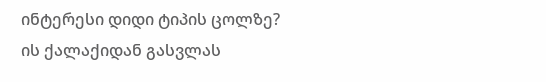ინტერესი დიდი ტიპის ცოლზე?
ის ქალაქიდან გასვლას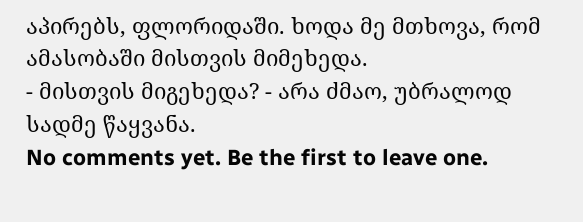აპირებს, ფლორიდაში. ხოდა მე მთხოვა, რომ ამასობაში მისთვის მიმეხედა.
- მისთვის მიგეხედა? - არა ძმაო, უბრალოდ სადმე წაყვანა.
No comments yet. Be the first to leave one.